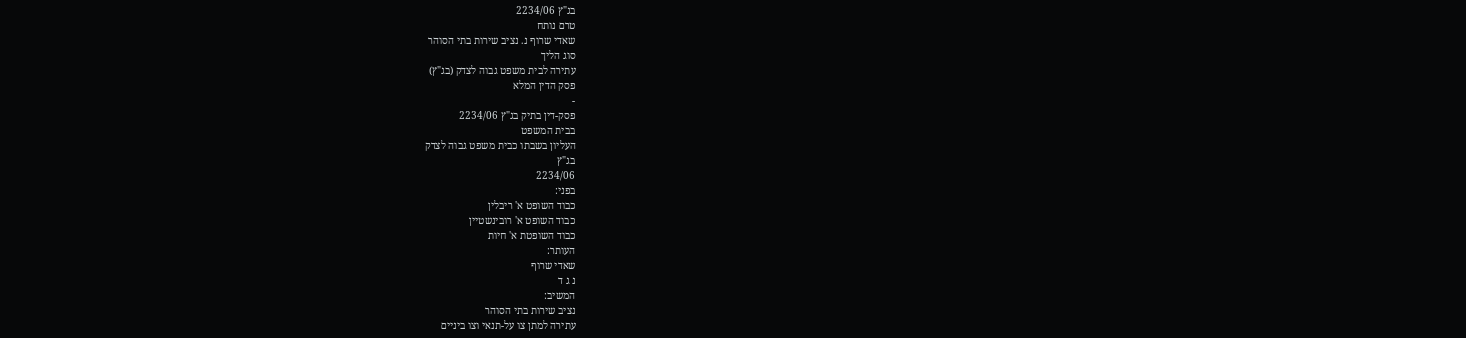בג"ץ 2234/06
טרם נותח
שאדי שרוף נ. נציב שירות בתי הסוהר
סוג הליך
עתירה לבית משפט גבוה לצדק (בג"ץ)
פסק הדין המלא
-
פסק-דין בתיק בג"ץ 2234/06
בבית המשפט
העליון בשבתו כבית משפט גבוה לצדק
בג"ץ
2234/06
בפני:
כבוד השופט א' ריבלין
כבוד השופט א' רובינשטיין
כבוד השופטת א' חיות
העותר:
שאדי שרוף
נ ג ד
המשיב:
נציב שירות בתי הסוהר
עתירה למתן צו על-תנאי וצו ביניים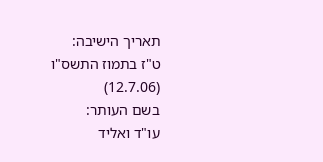תאריך הישיבה:
ט"ז בתמוז התשס"ו
(12.7.06)
בשם העותר:
עו"ד ואליד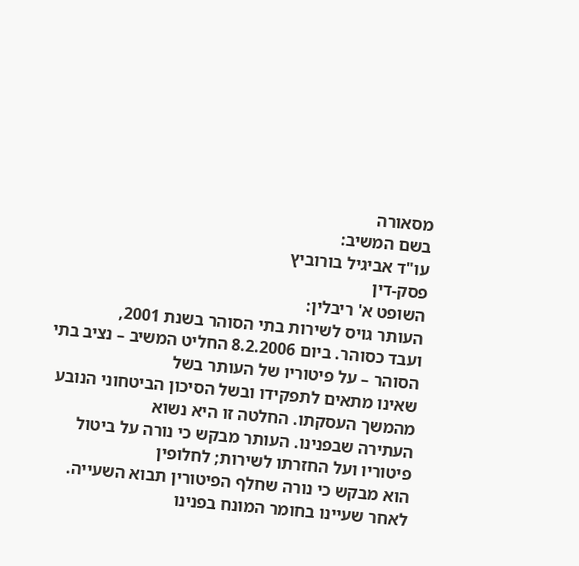מסאורה
בשם המשיב:
עו"ד אביגיל בורוביץ
פסק-דין
השופט א' ריבלין:
העותר גויס לשירות בתי הסוהר בשנת 2001,
ועבד כסוהר. ביום 8.2.2006 החליט המשיב – נציב בתי הסוהר – על פיטוריו של העותר בשל
שאינו מתאים לתפקידו ובשל הסיכון הביטחוני הנובע מהמשך העסקתו. החלטה זו היא נשוא
העתירה שבפנינו. העותר מבקש כי נורה על ביטול פיטוריו ועל החזרתו לשירות; לחלופין
הוא מבקש כי נורה שחלף הפיטורין תבוא השעייה.
לאחר שעיינו בחומר המונח בפנינו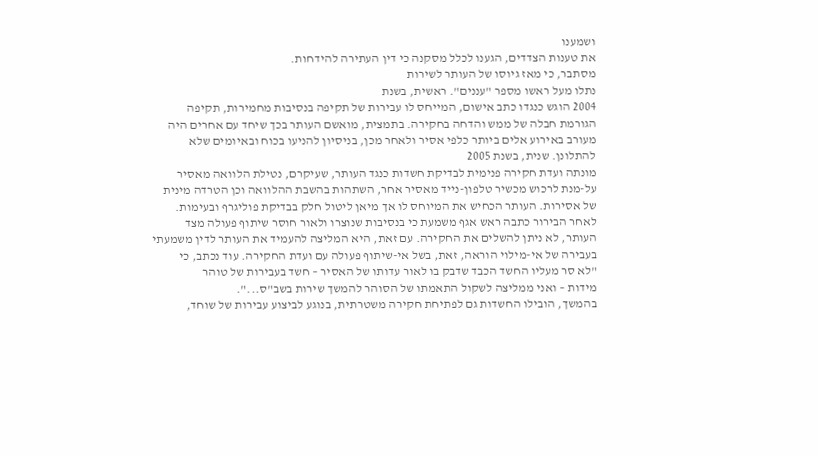ושמענו
את טענות הצדדים, הגענו לכלל מסקנה כי דין העתירה להידחות.
מסתבר, כי מאז גיוסו של העותר לשירות
נתלו מעל ראשו מספר "עננים". ראשית, בשנת
2004 הוגש כנגדו כתב אישום, המייחס לו עבירות של תקיפה בנסיבות מחמירות, תקיפה
הגורמת חבלה של ממש והדחה בחקירה. בתמצית, מואשם העותר בכך שיחד עם אחרים היה
מעורב באירוע אלים ביותר כלפי אסיר ולאחר מכן, בניסיון להניעו בכוח ובאיומים שלא
להתלונן. שנית, בשנת 2005
מונתה ועדת חקירה פנימית לבדיקת חשדות כנגד העותר, שעיקרם, נטילת הלוואה מאסיר
על-מנת לרכוש מכשיר טלפון-נייד מאסיר אחר, השתהות בהשבת ההלוואה וכן הטרדה מינית
של אסירות. העותר הכחיש את המיוחס לו אך מיאן ליטול חלק בבדיקת פוליגרף ובעימות.
לאחר הבירור כתבה ראש אגף משמעת כי בנסיבות שנוצרו ולאור חוסר שיתוף פעולה מצד
העותר, לא ניתן להשלים את החקירה. עם זאת, היא המליצה להעמיד את העותר לדין משמעתי
בעבירה של אי-מילוי הוראה, זאת, בשל אי-שיתוף פעולה עם ועדת החקירה. עוד נכתב, כי
"לא סר מעליו החשד הכבד שדבק בו לאור עדותו של האסיר – חשד בעבירות של טוהר
מידות – ואני ממליצה לשקול התאמתו של הסוהר להמשך שירות בשב"ס...".
בהמשך, הובילו החשדות גם לפתיחת חקירה משטרתית, בנוגע לביצוע עבירות של שוחד,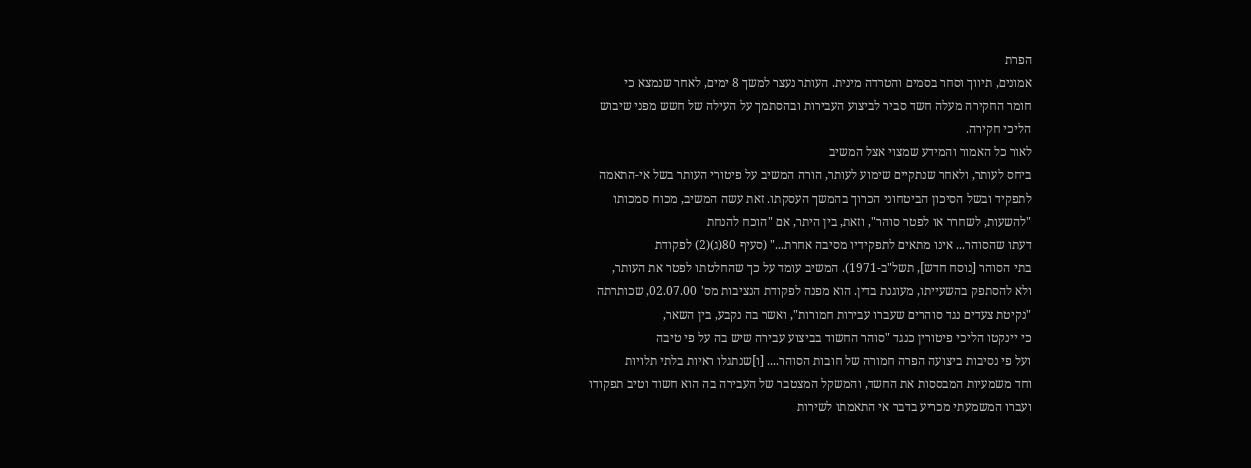הפרת
אמונים, תיווך וסחר בסמים והטרדה מינית. העותר נעצר למשך 8 ימים, לאחר שנמצא כי
חומר החקירה מעלה חשד סביר לביצוע העבירות ובהסתמך על העילה של חשש מפני שיבוש
הליכי חקירה.
לאור כל האמור והמידע שמצוי אצל המשיב
ביחס לעותר, ולאחר שנתקיים שימוע לעותר, הורה המשיב על פיטורי העותר בשל אי-התאמה
לתפקיד ובשל הסיכון הביטחוני הכרוך בהמשך העסקתו. זאת עשה המשיב, מכוח סמכותו
"להשעות, לשחרר או לפטר סוהר", וזאת, בין היתר, אם "הוכח להנחת
דעתו שהסוהר... אינו מתאים לתפקידיו מסיבה אחרת..." (סעיף 80(ג)(2) לפקודת
בתי הסוהר [נוסח חדש], תשל"ב-1971). המשיב עומד על כך שהחלטתו לפטר את העותר,
ולא להסתפק בהשעייתו, מעוגנת בדין. הוא מפנה לפקודת הנציבות מס' 02.07.00, שכותרתה
"נקיטת צעדים נגד סוהרים שעברו עבירות חמורות", ואשר בה נקבע, בין השאר,
כי יינקטו הליכי פיטורין כנגד "סוהר החשוד בביצוע עבירה שיש בה על פי טיבה
ועל פי נסיבות ביצועה הפרה חמורה של חובות הסוהר.... [ו]שנתגלו ראיות בלתי תלויות
וחד משמעיות המבססות את החשד, והמשקל המצטבר של העבירה בה הוא חשוד וטיב תפקודו
ועברו המשמעתי מכריע בדבר אי התאמתו לשירות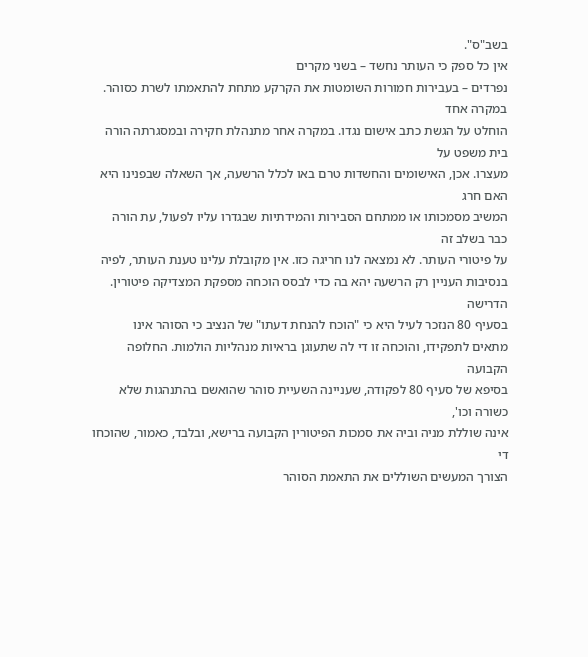בשב"ס".
אין כל ספק כי העותר נחשד – בשני מקרים
נפרדים – בעבירות חמורות השומטות את הקרקע מתחת להתאמתו לשרת כסוהר. במקרה אחד
הוחלט על הגשת כתב אישום נגדו. במקרה אחר מתנהלת חקירה ובמסגרתה הורה בית משפט על
מעצרו. אכן, האישומים והחשדות טרם באו לכלל הרשעה, אך השאלה שבפנינו היא האם חרג
המשיב מסמכותו או ממתחם הסבירות והמידתיות שבגדרו עליו לפעול, עת הורה כבר בשלב זה
על פיטורי העותר. לא נמצאה לנו חריגה כזו. אין מקובלת עלינו טענת העותר, לפיה
בנסיבות העניין רק הרשעה יהא בה כדי לבסס הוכחה מספקת המצדיקה פיטורין. הדרישה
בסעיף 80 הנזכר לעיל היא כי "הוכח להנחת דעתו" של הנציב כי הסוהר אינו
מתאים לתפקידו, והוכחה זו די לה שתעוגן בראיות מנהליות הולמות. החלופה הקבועה
בסיפא של סעיף 80 לפקודה, שעניינה השעיית סוהר שהואשם בהתנהגות שלא כשורה וכו',
אינה שוללת מניה וביה את סמכות הפיטורין הקבועה ברישא, ובלבד, כאמור, שהוכחו די
הצורך המעשים השוללים את התאמת הסוהר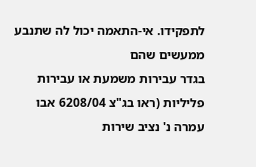לתפקידו. אי-התאמה יכול לה שתנבע ממעשים שהם
בגדר עבירות משמעת או עבירות פליליות (ראו בג"צ 6208/04 אבו עמרה נ' נציב שירות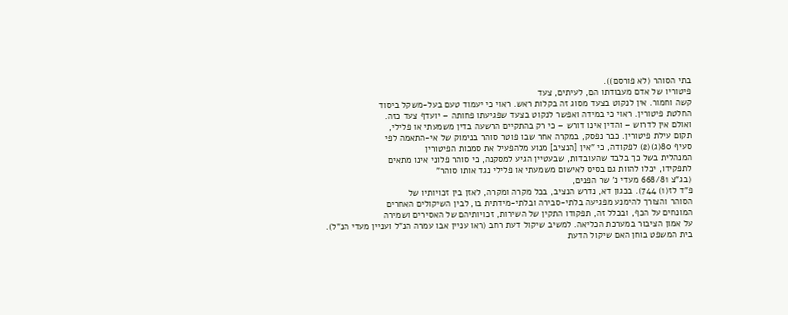בתי הסוהר (לא פורסם)).
פיטוריו של אדם מעבודתו הם, לעיתים, צעד
קשה וחמור. אין לנקוט בצעד מסוג זה בקלות ראש. ראוי כי יעמוד טעם בעל-משקל ביסוד
החלטת פיטורין. ראוי כי במידה ואפשר לנקוט בצעד שפגיעתו פחותה – יועדף צעד כזה.
ואולם אין לדרוש – והדין אינו דורש – כי רק בהתקיים הרשעה בדין משמעתי או פלילי,
תקום עילת פיטורין. כבר נפסק, במקרה אחר שבו פוטר סוהר בנימוק של אי-התאמה לפי
סעיף 80(ג)(2) לפקודה, כי "אין [הנציב] מנוע מלהפעיל את סמכות הפיטורין
המנהלית בשל כך בלבד שהעובדות, שבעטיין הגיע למסקנה, כי סוהר פלוני אינו מתאים
לתפקידו, יכלו להוות גם בסיס לאישום משמעתי או פלילי נגד אותו סוהר"
(בג"צ 668/81 מעדי נ' שר הפנים,
פ"ד לז(1) 744). בכגון דא, נדרש הנציב, בכל מקרה ומקרה, לאזן בין זכויותיו של
הסוהר והצורך להימנע מפגיעה בלתי-סבירה ובלתי-מידתית בו, לבין השיקולים האחרים
המונחים על הכף, ובכלל זה, תפקודו התקין של השירות, זכויותיהם של האסירים ושמירה
על אמון הציבור במערכת הכליאה. למשיב שיקול דעת רחב (ראו עניין אבו עמרה הנ"ל ועניין מעדי הנ"ל). בית המשפט בוחן האם שיקול הדעת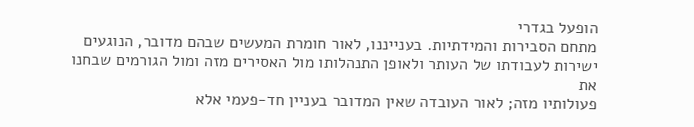הופעל בגדרי
מתחם הסבירות והמידתיות. בענייננו, לאור חומרת המעשים שבהם מדובר, הנוגעים ישירות לעבודתו של העותר ולאופן התנהלותו מול האסירים מזה ומול הגורמים שבחנו את
פעולותיו מזה; לאור העובדה שאין המדובר בעניין חד-פעמי אלא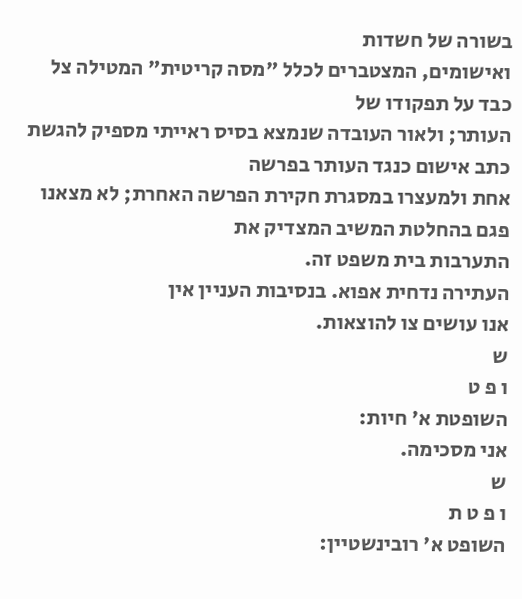בשורה של חשדות
ואישומים, המצטברים לכלל "מסה קריטית" המטילה צל כבד על תפקודו של
העותר; ולאור העובדה שנמצא בסיס ראייתי מספיק להגשת כתב אישום כנגד העותר בפרשה
אחת ולמעצרו במסגרת חקירת הפרשה האחרת; לא מצאנו פגם בהחלטת המשיב המצדיק את
התערבות בית משפט זה.
העתירה נדחית אפוא. בנסיבות העניין אין
אנו עושים צו להוצאות.
ש
ו פ ט
השופטת א' חיות:
אני מסכימה.
ש
ו פ ט ת
השופט א' רובינשטיין: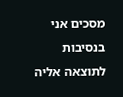מסכים אני בנסיבות לתוצאה אליה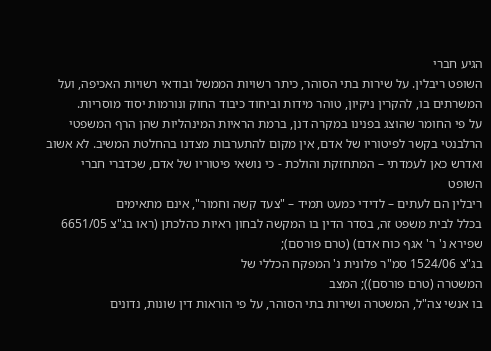הגיע חברי
השופט ריבלין. על שירות בתי הסוהר, כיתר רשויות הממשל ובודאי רשויות האכיפה, ועל
המשרתים בו, להקרין ניקיון, טוהר מידות וביחוד כיבוד החוק ונורמות יסוד מוסריות.
על פי החומר שהוצג בפנינו במקרה דנן, ברמת הראיות המינהליות שהן הרף המשפטי
הרלבנטי בקשר לפיטוריו של אדם, אין מקום להתערבות מצדנו בהחלטת המשיב. לא אשוב
ואדרש כאן לעמדתי – המתחזקת והולכת - כי נושאי פיטוריו של אדם, שכדברי חברי השופט
ריבלין הם לעתים – לדידי כמעט תמיד – "צעד קשה וחמור", אינם מתאימים
בכלל לבית משפט זה, בסדר הדין בו המקשה לבחון ראיות כהלכתן (ראו בג"צ 6651/05
שפירא נ' ר' אגף כוח אדם) (טרם פורסם);
בג"צ 1524/06 סמ"ר פלונית נ' המפקח הכללי של
המשטרה (טרם פורסם)); המצב
בו אנשי צה"ל, המשטרה ושירות בתי הסוהר, על פי הוראות דין שונות, נדונים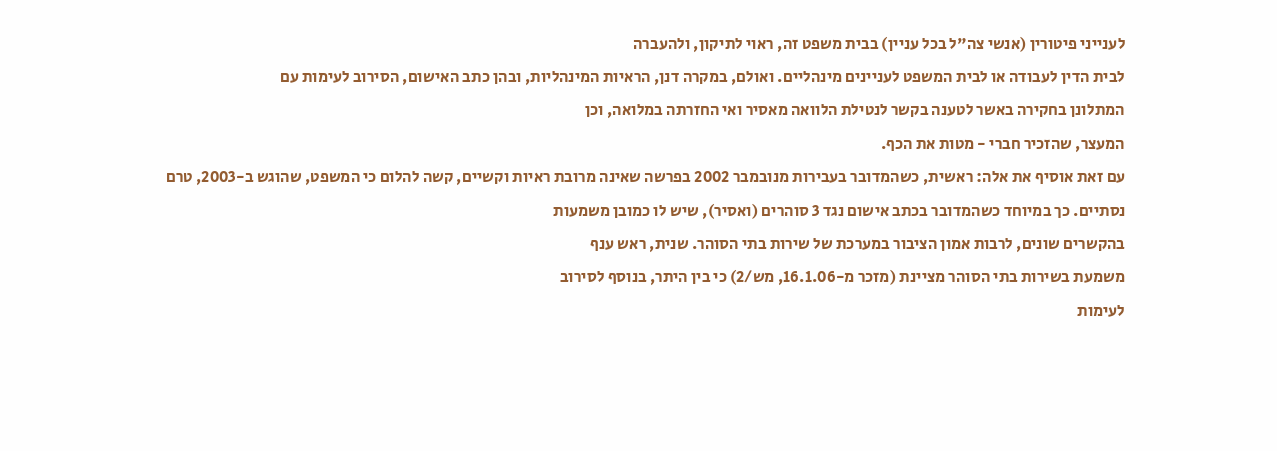לענייני פיטורין (אנשי צה"ל בכל עניין) בבית משפט זה, ראוי לתיקון, ולהעברה
לבית הדין לעבודה או לבית המשפט לעניינים מינהליים. ואולם, במקרה דנן, הראיות המינהליות, ובהן כתב האישום, הסירוב לעימות עם
המתלונן בחקירה באשר לטענה בקשר לנטילת הלוואה מאסיר ואי החזרתה במלואה, וכן
המעצר, שהזכיר חברי - מטות את הכף.
עם זאת אוסיף את אלה: ראשית, כשהמדובר בעבירות מנובמבר 2002 בפרשה שאינה מרובת ראיות וקשיים, קשה להלום כי המשפט, שהוגש ב-2003, טרם
נסתיים. כך במיוחד כשהמדובר בכתב אישום נגד 3 סוהרים (ואסיר), שיש לו כמובן משמעות
בהקשרים שונים, לרבות אמון הציבור במערכת של שירות בתי הסוהר. שנית, ראש ענף
משמעת בשירות בתי הסוהר מציינת (מזכר מ-16.1.06, מש/2) כי בין היתר, בנוסף לסירוב
לעימות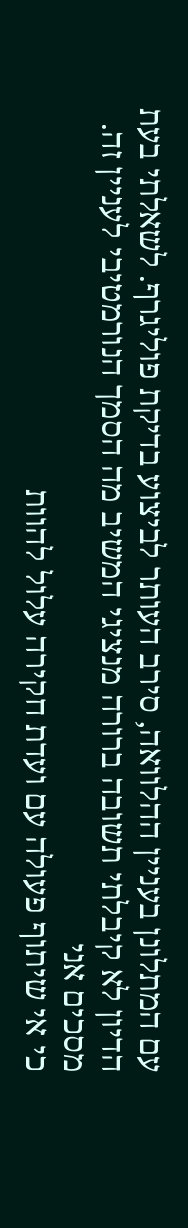עם המתלונן בעניין ההלוואה, סירב העותר לביצוע בדיקת פוליגרף. לשאלתי בעת
הדיון לא קיבלתי תשובה ברורה מנציגי המשיב מה הסמך הנורמטיבי לעניין זה. מסכים אני
כי אי שיתוף פעולה עם ועדת חקירה עלול להוות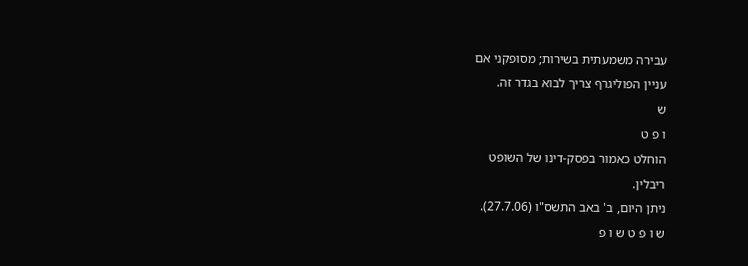עבירה משמעתית בשירות; מסופקני אם
עניין הפוליגרף צריך לבוא בגדר זה.
ש
ו פ ט
הוחלט כאמור בפסק-דינו של השופט
ריבלין.
ניתן היום, ב' באב התשס"ו (27.7.06).
ש ו פ ט ש ו פ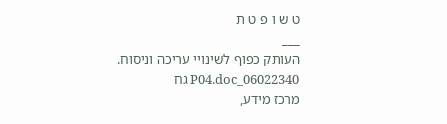ט ש ו פ ט ת
___
העותק כפוף לשינויי עריכה וניסוח. 06022340_P04.doc גח
מרכז מידע,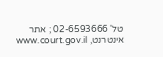טל' 02-6593666 ; אתר אינטרנט, www.court.gov.il